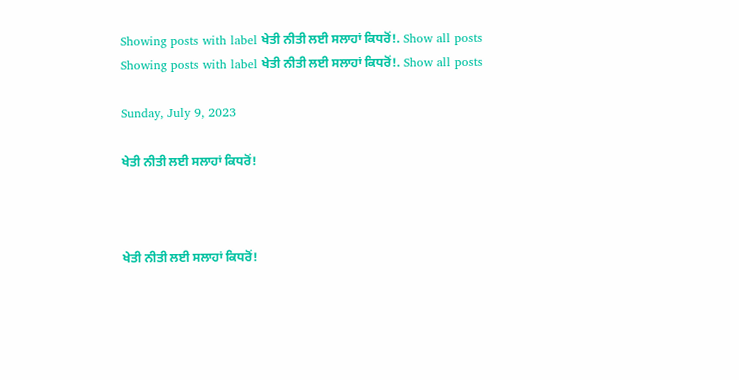Showing posts with label ਖੇਤੀ ਨੀਤੀ ਲਈ ਸਲਾਹਾਂ ਕਿਧਰੋਂ!. Show all posts
Showing posts with label ਖੇਤੀ ਨੀਤੀ ਲਈ ਸਲਾਹਾਂ ਕਿਧਰੋਂ!. Show all posts

Sunday, July 9, 2023

ਖੇਤੀ ਨੀਤੀ ਲਈ ਸਲਾਹਾਂ ਕਿਧਰੋਂ!



ਖੇਤੀ ਨੀਤੀ ਲਈ ਸਲਾਹਾਂ ਕਿਧਰੋਂ!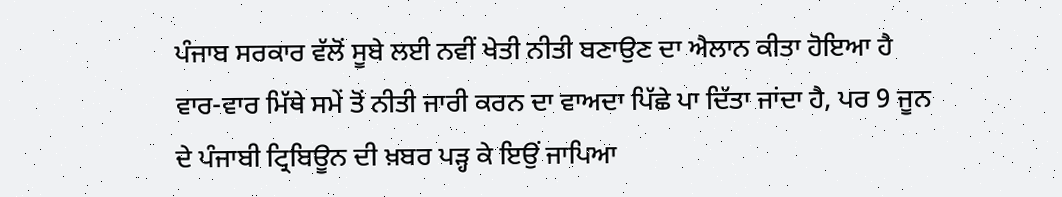ਪੰਜਾਬ ਸਰਕਾਰ ਵੱਲੋਂ ਸੂਬੇ ਲਈ ਨਵੀਂ ਖੇਤੀ ਨੀਤੀ ਬਣਾਉਣ ਦਾ ਐਲਾਨ ਕੀਤਾ ਹੋਇਆ ਹੈ ਵਾਰ-ਵਾਰ ਮਿੱਥੇ ਸਮੇਂ ਤੋਂ ਨੀਤੀ ਜਾਰੀ ਕਰਨ ਦਾ ਵਾਅਦਾ ਪਿੱਛੇ ਪਾ ਦਿੱਤਾ ਜਾਂਦਾ ਹੈ, ਪਰ 9 ਜੂਨ ਦੇ ਪੰਜਾਬੀ ਟ੍ਰਿਬਿਊਨ ਦੀ ਖ਼ਬਰ ਪੜ੍ਹ ਕੇ ਇਉਂ ਜਾਪਿਆ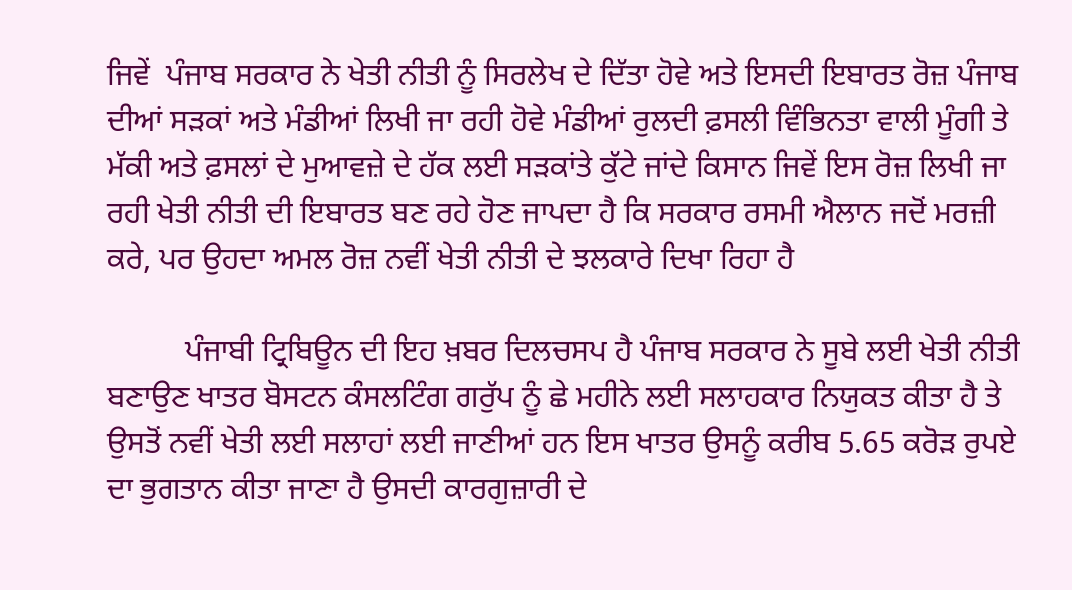ਜਿਵੇਂ  ਪੰਜਾਬ ਸਰਕਾਰ ਨੇ ਖੇਤੀ ਨੀਤੀ ਨੂੰ ਸਿਰਲੇਖ ਦੇ ਦਿੱਤਾ ਹੋਵੇ ਅਤੇ ਇਸਦੀ ਇਬਾਰਤ ਰੋਜ਼ ਪੰਜਾਬ ਦੀਆਂ ਸੜਕਾਂ ਅਤੇ ਮੰਡੀਆਂ ਲਿਖੀ ਜਾ ਰਹੀ ਹੋਵੇ ਮੰਡੀਆਂ ਰੁਲਦੀ ਫ਼ਸਲੀ ਵਿੰਭਿਨਤਾ ਵਾਲੀ ਮੂੰਗੀ ਤੇ ਮੱਕੀ ਅਤੇ ਫ਼ਸਲਾਂ ਦੇ ਮੁਆਵਜ਼ੇ ਦੇ ਹੱਕ ਲਈ ਸੜਕਾਂਤੇ ਕੁੱਟੇ ਜਾਂਦੇ ਕਿਸਾਨ ਜਿਵੇਂ ਇਸ ਰੋਜ਼ ਲਿਖੀ ਜਾ ਰਹੀ ਖੇਤੀ ਨੀਤੀ ਦੀ ਇਬਾਰਤ ਬਣ ਰਹੇ ਹੋਣ ਜਾਪਦਾ ਹੈ ਕਿ ਸਰਕਾਰ ਰਸਮੀ ਐਲਾਨ ਜਦੋਂ ਮਰਜ਼ੀ ਕਰੇ, ਪਰ ਉਹਦਾ ਅਮਲ ਰੋਜ਼ ਨਵੀਂ ਖੇਤੀ ਨੀਤੀ ਦੇ ਝਲਕਾਰੇ ਦਿਖਾ ਰਿਹਾ ਹੈ

          ਪੰਜਾਬੀ ਟ੍ਰਿਬਿਊਨ ਦੀ ਇਹ ਖ਼ਬਰ ਦਿਲਚਸਪ ਹੈ ਪੰਜਾਬ ਸਰਕਾਰ ਨੇ ਸੂਬੇ ਲਈ ਖੇਤੀ ਨੀਤੀ ਬਣਾਉਣ ਖਾਤਰ ਬੋਸਟਨ ਕੰਸਲਟਿੰਗ ਗਰੁੱਪ ਨੂੰ ਛੇ ਮਹੀਨੇ ਲਈ ਸਲਾਹਕਾਰ ਨਿਯੁਕਤ ਕੀਤਾ ਹੈ ਤੇ ਉਸਤੋਂ ਨਵੀਂ ਖੇਤੀ ਲਈ ਸਲਾਹਾਂ ਲਈ ਜਾਣੀਆਂ ਹਨ ਇਸ ਖਾਤਰ ਉਸਨੂੰ ਕਰੀਬ 5.65 ਕਰੋੜ ਰੁਪਏ ਦਾ ਭੁਗਤਾਨ ਕੀਤਾ ਜਾਣਾ ਹੈ ਉਸਦੀ ਕਾਰਗੁਜ਼ਾਰੀ ਦੇ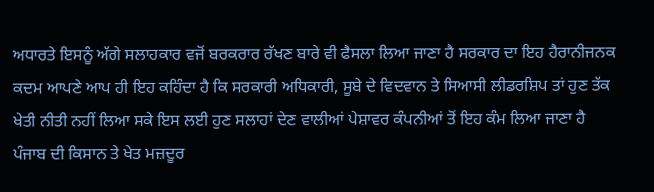ਅਧਾਰਤੇ ਇਸਨੂੰ ਅੱਗੇ ਸਲਾਹਕਾਰ ਵਜੋਂ ਬਰਕਰਾਰ ਰੱਖਣ ਬਾਰੇ ਵੀ ਫੈਸਲਾ ਲਿਆ ਜਾਣਾ ਹੈ ਸਰਕਾਰ ਦਾ ਇਹ ਹੈਰਾਨੀਜਨਕ ਕਦਮ ਆਪਣੇ ਆਪ ਹੀ ਇਹ ਕਹਿੰਦਾ ਹੈ ਕਿ ਸਰਕਾਰੀ ਅਧਿਕਾਰੀ, ਸੂਬੇ ਦੇ ਵਿਦਵਾਨ ਤੇ ਸਿਆਸੀ ਲੀਡਰਸ਼ਿਪ ਤਾਂ ਹੁਣ ਤੱਕ ਖੇਤੀ ਨੀਤੀ ਨਹੀਂ ਲਿਆ ਸਕੇ ਇਸ ਲਈ ਹੁਣ ਸਲਾਹਾਂ ਦੇਣ ਵਾਲੀਆਂ ਪੇਸ਼ਾਵਰ ਕੰਪਨੀਆਂ ਤੋਂ ਇਹ ਕੰਮ ਲਿਆ ਜਾਣਾ ਹੈ ਪੰਜਾਬ ਦੀ ਕਿਸਾਨ ਤੇ ਖੇਤ ਮਜ਼ਦੂਰ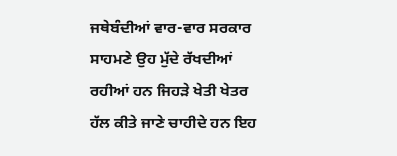ਜਥੇਬੰਦੀਆਂ ਵਾਰ-ਵਾਰ ਸਰਕਾਰ ਸਾਹਮਣੇ ਉਹ ਮੁੱਦੇ ਰੱਖਦੀਆਂ ਰਹੀਆਂ ਹਨ ਜਿਹੜੇ ਖੇਤੀ ਖੇਤਰ ਹੱਲ ਕੀਤੇ ਜਾਣੇ ਚਾਹੀਦੇ ਹਨ ਇਹ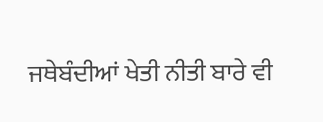ਜਥੇਬੰਦੀਆਂ ਖੇਤੀ ਨੀਤੀ ਬਾਰੇ ਵੀ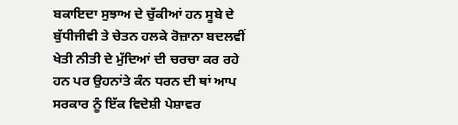ਬਕਾਇਦਾ ਸੁਝਾਅ ਦੇ ਚੁੱਕੀਆਂ ਹਨ ਸੂਬੇ ਦੇ ਬੁੱਧੀਜੀਵੀ ਤੇ ਚੇਤਨ ਹਲਕੇ ਰੋਜ਼ਾਨਾ ਬਦਲਵੀਂ ਖੇਤੀ ਨੀਤੀ ਦੇ ਮੁੱਦਿਆਂ ਦੀ ਚਰਚਾ ਕਰ ਰਹੇ ਹਨ ਪਰ ਉਹਨਾਂਤੇ ਕੰਨ ਧਰਨ ਦੀ ਥਾਂ ਆਪ ਸਰਕਾਰ ਨੂੰ ਇੱਕ ਵਿਦੇਸ਼ੀ ਪੇਸ਼ਾਵਰ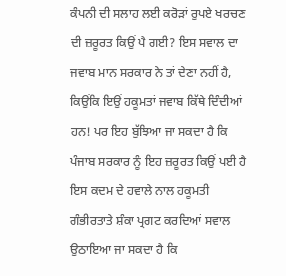ਕੰਪਨੀ ਦੀ ਸਲਾਹ ਲਈ ਕਰੋੜਾਂ ਰੁਪਏ ਖਰਚਣ ਦੀ ਜ਼ਰੂਰਤ ਕਿਉਂ ਪੈ ਗਈ? ਇਸ ਸਵਾਲ ਦਾ ਜਵਾਬ ਮਾਨ ਸਰਕਾਰ ਨੇ ਤਾਂ ਦੇਣਾ ਨਹੀਂ ਹੈ, ਕਿਉਂਕਿ ਇਉਂ ਹਕੂਮਤਾਂ ਜਵਾਬ ਕਿੱਥੇ ਦਿੰਦੀਆਂ ਹਨ! ਪਰ ਇਹ ਬੁੱਝਿਆ ਜਾ ਸਕਦਾ ਹੈ ਕਿ ਪੰਜਾਬ ਸਰਕਾਰ ਨੂੰ ਇਹ ਜ਼ਰੂਰਤ ਕਿਉਂ ਪਈ ਹੈ ਇਸ ਕਦਮ ਦੇ ਹਵਾਲੇ ਨਾਲ ਹਕੂਮਤੀ ਗੰਭੀਰਤਾਤੇ ਸ਼ੰਕਾ ਪ੍ਰਗਟ ਕਰਦਿਆਂ ਸਵਾਲ ਉਠਾਇਆ ਜਾ ਸਕਦਾ ਹੈ ਕਿ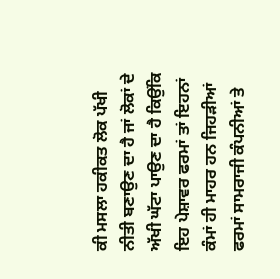ਕੀ ਮਸਲਾ ਹਕੀਕਤ ਲੋਕ ਪੱਖੀ ਨੀਤੀ ਬਣਾਉਣ ਦਾ ਹੈ ਜਾਂ ਲੋਕਾਂ ਦੇ ਅੱਖੀ ਘੱਟਾ ਪਾਉਣ ਦਾ ਹੈ ਕਿਉਂਕਿ ਇਹ ਪੇਸ਼ਾਵਰ ਫਰਮਾਂ ਤਾਂ ਇਹਨਾਂ ਕੰਮਾਂ ਹੀ ਮਾਹਰ ਹਨ ਜਿਹੜੀਆਂ ਫਰਮਾਂ ਸਾਮਰਾਜੀ ਕੰਪਨੀਆਂ ਤੇ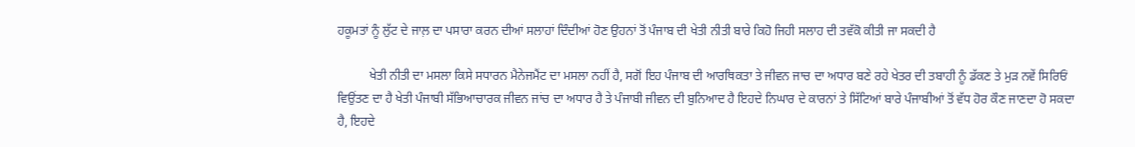ਹਕੂਮਤਾਂ ਨੂੰ ਲੁੱਟ ਦੇ ਜਾਲ਼ ਦਾ ਪਸਾਰਾ ਕਰਨ ਦੀਆਂ ਸਲਾਹਾਂ ਦਿੰਦੀਆਂ ਹੋਣ ਉਹਨਾਂ ਤੋਂ ਪੰਜਾਬ ਦੀ ਖੇਤੀ ਨੀਤੀ ਬਾਰੇ ਕਿਹੋ ਜਿਹੀ ਸਲਾਹ ਦੀ ਤਵੱਕੋ ਕੀਤੀ ਜਾ ਸਕਦੀ ਹੈ

          ਖੇਤੀ ਨੀਤੀ ਦਾ ਮਸਲਾ ਕਿਸੇ ਸਧਾਰਨ ਮੈਨੇਜਮੈਂਟ ਦਾ ਮਸਲਾ ਨਹੀਂ ਹੈ, ਸਗੋਂ ਇਹ ਪੰਜਾਬ ਦੀ ਆਰਥਿਕਤਾ ਤੇ ਜੀਵਨ ਜਾਚ ਦਾ ਅਧਾਰ ਬਣੇ ਰਹੇ ਖੇਤਰ ਦੀ ਤਬਾਹੀ ਨੂੰ ਡੱਕਣ ਤੇ ਮੁੜ ਨਵੇਂ ਸਿਰਿਓਂ ਵਿਉਂਤਣ ਦਾ ਹੈ ਖੇਤੀ ਪੰਜਾਬੀ ਸੱਭਿਆਚਾਰਕ ਜੀਵਨ ਜਾਂਚ ਦਾ ਅਧਾਰ ਹੈ ਤੇ ਪੰਜਾਬੀ ਜੀਵਨ ਦੀ ਬੁਨਿਆਦ ਹੈ ਇਹਦੇ ਨਿਘਾਰ ਦੇ ਕਾਰਨਾਂ ਤੇ ਸਿੱਟਿਆਂ ਬਾਰੇ ਪੰਜਾਬੀਆਂ ਤੋਂ ਵੱਧ ਹੋਰ ਕੌਣ ਜਾਣਦਾ ਹੋ ਸਕਦਾ ਹੈ, ਇਹਦੇ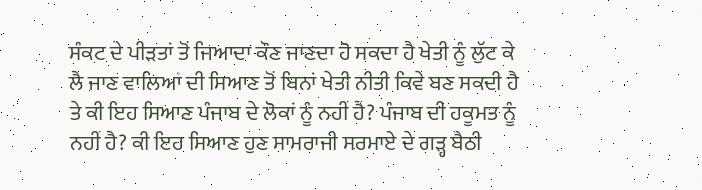ਸੰਕਟ ਦੇ ਪੀੜਤਾਂ ਤੋਂ ਜਿਆਦਾ ਕੌਣ ਜਾਣਦਾ ਹੋ ਸਕਦਾ ਹੈ ਖੇਤੀ ਨੂੰ ਲੁੱਟ ਕੇ ਲੈ ਜਾਣ ਵਾਲਿਆਂ ਦੀ ਸਿਆਣ ਤੋਂ ਬਿਨਾਂ ਖੇਤੀ ਨੀਤੀ ਕਿਵੇ ਬਣ ਸਕਦੀ ਹੈ ਤੇ ਕੀ ਇਹ ਸਿਆਣ ਪੰਜਾਬ ਦੇ ਲੋਕਾਂ ਨੂੰ ਨਹੀਂ ਹੈ? ਪੰਜਾਬ ਦੀ ਹਕੂਮਤ ਨੂੰ ਨਹੀਂ ਹੈ? ਕੀ ਇਹ ਸਿਆਣ ਹੁਣ ਸਾਮਰਾਜੀ ਸਰਮਾਏ ਦੇ ਗੜ੍ਹ ਬੈਠੀ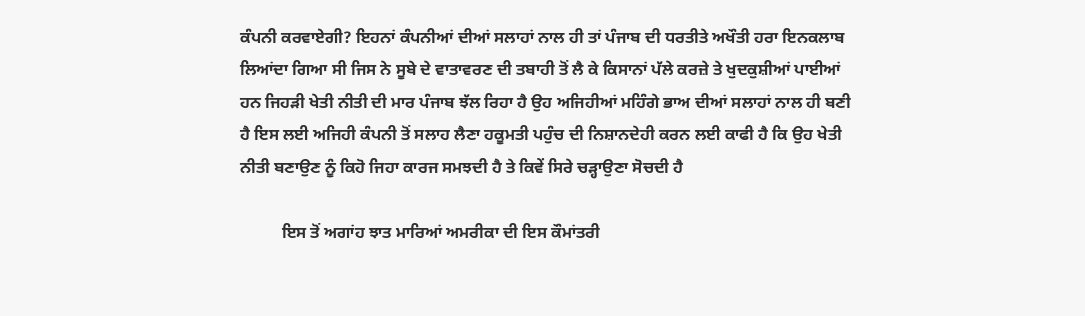ਕੰਪਨੀ ਕਰਵਾਏਗੀ? ਇਹਨਾਂ ਕੰਪਨੀਆਂ ਦੀਆਂ ਸਲਾਹਾਂ ਨਾਲ ਹੀ ਤਾਂ ਪੰਜਾਬ ਦੀ ਧਰਤੀਤੇ ਅਖੌਤੀ ਹਰਾ ਇਨਕਲਾਬ ਲਿਆਂਦਾ ਗਿਆ ਸੀ ਜਿਸ ਨੇ ਸੂਬੇ ਦੇ ਵਾਤਾਵਰਣ ਦੀ ਤਬਾਹੀ ਤੋਂ ਲੈ ਕੇ ਕਿਸਾਨਾਂ ਪੱਲੇ ਕਰਜ਼ੇ ਤੇ ਖੁਦਕੁਸ਼ੀਆਂ ਪਾਈਆਂ ਹਨ ਜਿਹੜੀ ਖੇਤੀ ਨੀਤੀ ਦੀ ਮਾਰ ਪੰਜਾਬ ਝੱਲ ਰਿਹਾ ਹੈ ਉਹ ਅਜਿਹੀਆਂ ਮਹਿੰਗੇ ਭਾਅ ਦੀਆਂ ਸਲਾਹਾਂ ਨਾਲ ਹੀ ਬਣੀ ਹੈ ਇਸ ਲਈ ਅਜਿਹੀ ਕੰਪਨੀ ਤੋਂ ਸਲਾਹ ਲੈਣਾ ਹਕੂਮਤੀ ਪਹੁੰਚ ਦੀ ਨਿਸ਼ਾਨਦੇਹੀ ਕਰਨ ਲਈ ਕਾਫੀ ਹੈ ਕਿ ਉਹ ਖੇਤੀ ਨੀਤੀ ਬਣਾਉਣ ਨੂੰ ਕਿਹੋ ਜਿਹਾ ਕਾਰਜ ਸਮਝਦੀ ਹੈ ਤੇ ਕਿਵੇਂ ਸਿਰੇ ਚੜ੍ਹਾਉਣਾ ਸੋਚਦੀ ਹੈ

          ਇਸ ਤੋਂ ਅਗਾਂਹ ਝਾਤ ਮਾਰਿਆਂ ਅਮਰੀਕਾ ਦੀ ਇਸ ਕੌਮਾਂਤਰੀ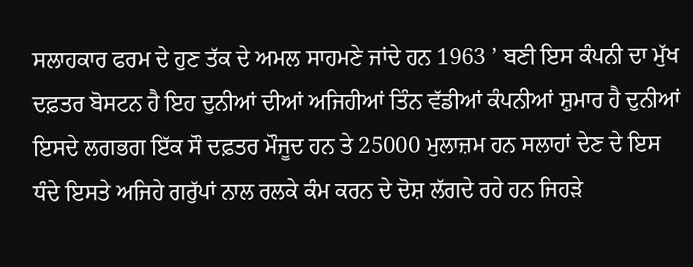ਸਲਾਹਕਾਰ ਫਰਮ ਦੇ ਹੁਣ ਤੱਕ ਦੇ ਅਮਲ ਸਾਹਮਣੇ ਜਾਂਦੇ ਹਨ 1963 ’ ਬਣੀ ਇਸ ਕੰਪਨੀ ਦਾ ਮੁੱਖ ਦਫ਼ਤਰ ਬੋਸਟਨ ਹੈ ਇਹ ਦੁਨੀਆਂ ਦੀਆਂ ਅਜਿਹੀਆਂ ਤਿੰਨ ਵੱਡੀਆਂ ਕੰਪਨੀਆਂ ਸ਼ੁਮਾਰ ਹੈ ਦੁਨੀਆਂ ਇਸਦੇ ਲਗਭਗ ਇੱਕ ਸੌ ਦਫ਼ਤਰ ਮੌਜੂਦ ਹਨ ਤੇ 25000 ਮੁਲਾਜ਼ਮ ਹਨ ਸਲਾਹਾਂ ਦੇਣ ਦੇ ਇਸ ਧੰਦੇ ਇਸਤੇ ਅਜਿਹੇ ਗਰੁੱਪਾਂ ਨਾਲ ਰਲਕੇ ਕੰਮ ਕਰਨ ਦੇ ਦੋਸ਼ ਲੱਗਦੇ ਰਹੇ ਹਨ ਜਿਹੜੇ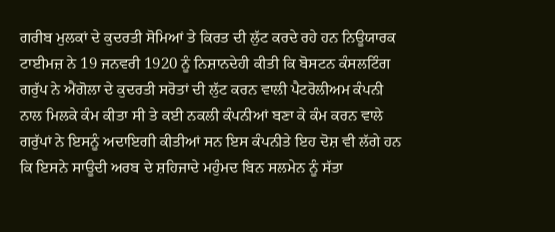ਗਰੀਬ ਮੁਲਕਾਂ ਦੇ ਕੁਦਰਤੀ ਸੋਮਿਆਂ ਤੇ ਕਿਰਤ ਦੀ ਲੁੱਟ ਕਰਦੇ ਰਹੇ ਹਨ ਨਿਊਯਾਰਕ ਟਾਈਮਜ਼ ਨੇ 19 ਜਨਵਰੀ 1920 ਨੂੰ ਨਿਸ਼ਾਨਦੇਹੀ ਕੀਤੀ ਕਿ ਬੋਸਟਨ ਕੰਸਲਟਿੰਗ ਗਰੁੱਪ ਨੇ ਐਂਗੋਲਾ ਦੇ ਕੁਦਰਤੀ ਸਰੋਤਾਂ ਦੀ ਲੁੱਟ ਕਰਨ ਵਾਲੀ ਪੈਟਰੋਲੀਅਮ ਕੰਪਨੀ ਨਾਲ ਮਿਲਕੇ ਕੰਮ ਕੀਤਾ ਸੀ ਤੇ ਕਈ ਨਕਲੀ ਕੰਪਨੀਆਂ ਬਣਾ ਕੇ ਕੰਮ ਕਰਨ ਵਾਲੇ ਗਰੁੱਪਾਂ ਨੇ ਇਸਨੂੰ ਅਦਾਇਗੀ ਕੀਤੀਆਂ ਸਨ ਇਸ ਕੰਪਨੀਤੇ ਇਹ ਦੋਸ਼ ਵੀ ਲੱਗੇ ਹਨ ਕਿ ਇਸਨੇ ਸਾਊਦੀ ਅਰਬ ਦੇ ਸ਼ਹਿਜਾਦੇ ਮਹੁੰਮਦ ਬਿਨ ਸਲਮੇਨ ਨੂੰ ਸੱਤਾ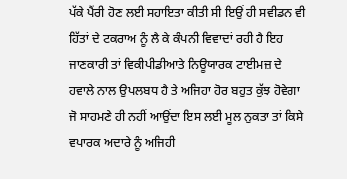ਪੱਕੇ ਪੈਂਰੀ ਹੋਣ ਲਈ ਸਹਾਇਤਾ ਕੀਤੀ ਸੀ ਇਉਂ ਹੀ ਸਵੀਡਨ ਵੀ ਹਿੱਤਾਂ ਦੇ ਟਕਰਾਅ ਨੂੰ ਲੈ ਕੇ ਕੰਪਨੀ ਵਿਵਾਦਾਂ ਰਹੀ ਹੈ ਇਹ ਜਾਣਕਾਰੀ ਤਾਂ ਵਿਕੀਪੀਡੀਆਤੇ ਨਿਊਯਾਰਕ ਟਾਈਮਜ਼ ਦੇ ਹਵਾਲੇ ਨਾਲ ਉਪਲਬਧ ਹੈ ਤੇ ਅਜਿਹਾ ਹੋਰ ਬਹੁਤ ਕੁੱਝ ਹੋਵੇਗਾ ਜੋ ਸਾਹਮਣੇ ਹੀ ਨਹੀਂ ਆਉਂਦਾ ਇਸ ਲਈ ਮੂਲ ਨੁਕਤਾ ਤਾਂ ਕਿਸੇ ਵਪਾਰਕ ਅਦਾਰੇ ਨੂੰ ਅਜਿਹੀ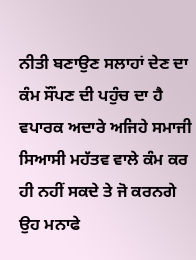ਨੀਤੀ ਬਣਾਉਣ ਸਲਾਹਾਂ ਦੇਣ ਦਾ ਕੰਮ ਸੌਂਪਣ ਦੀ ਪਹੁੰਚ ਦਾ ਹੈ ਵਪਾਰਕ ਅਦਾਰੇ ਅਜਿਹੇ ਸਮਾਜੀ ਸਿਆਸੀ ਮਹੱਤਵ ਵਾਲੇ ਕੰਮ ਕਰ ਹੀ ਨਹੀਂ ਸਕਦੇ ਤੇ ਜੋ ਕਰਨਗੇ ਉਹ ਮਨਾਫੇ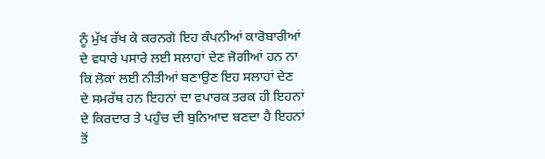ਨੂੰ ਮੁੱਖ ਰੱਖ ਕੇ ਕਰਨਗੇ ਇਹ ਕੰਪਨੀਆਂ ਕਾਰੋਬਾਰੀਆਂ ਦੇ ਵਧਾਰੇ ਪਸਾਰੇ ਲਈ ਸਲਾਹਾਂ ਦੇਣ ਜੋਗੀਆਂ ਹਨ ਨਾ ਕਿ ਲੋਕਾਂ ਲਈ ਨੀਤੀਆਂ ਬਣਾਉਣ ਇਹ ਸਲਾਹਾਂ ਦੇਣ ਦੇ ਸਮਰੱਥ ਹਨ ਇਹਨਾਂ ਦਾ ਵਪਾਰਕ ਤਰਕ ਹੀ ਇਹਨਾਂ ਦੇ ਕਿਰਦਾਰ ਤੇ ਪਹੁੰਚ ਦੀ ਬੁਨਿਆਦ ਬਣਦਾ ਹੈ ਇਹਨਾਂ ਤੋਂ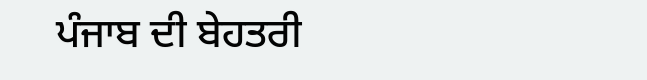ਪੰਜਾਬ ਦੀ ਬੇਹਤਰੀ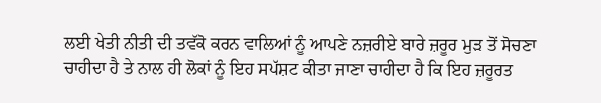ਲਈ ਖੇਤੀ ਨੀਤੀ ਦੀ ਤਵੱਕੋ ਕਰਨ ਵਾਲਿਆਂ ਨੂੰ ਆਪਣੇ ਨਜ਼ਰੀਏ ਬਾਰੇ ਜ਼ਰੂਰ ਮੁੜ ਤੋਂ ਸੋਚਣਾ ਚਾਹੀਦਾ ਹੈ ਤੇ ਨਾਲ ਹੀ ਲੋਕਾਂ ਨੂੰ ਇਹ ਸਪੱਸ਼ਟ ਕੀਤਾ ਜਾਣਾ ਚਾਹੀਦਾ ਹੈ ਕਿ ਇਹ ਜ਼ਰੂਰਤ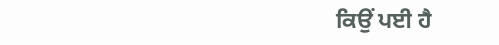ਕਿਉਂ ਪਈ ਹੈ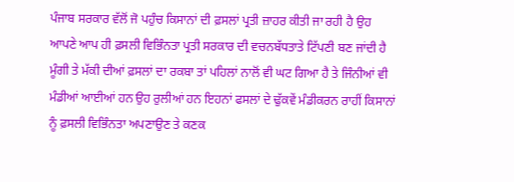ਪੰਜਾਬ ਸਰਕਾਰ ਵੱਲੋਂ ਜੋ ਪਹੁੰਚ ਕਿਸਾਨਾਂ ਦੀ ਫ਼ਸਲਾਂ ਪ੍ਰਤੀ ਜ਼ਾਹਰ ਕੀਤੀ ਜਾ ਰਹੀ ਹੈ ਉਹ ਆਪਣੇ ਆਪ ਹੀ ਫ਼ਸਲੀ ਵਿਭਿੰਨਤਾ ਪ੍ਰਤੀ ਸਰਕਾਰ ਦੀ ਵਚਨਬੱਧਤਾਤੇ ਟਿੱਪਣੀ ਬਣ ਜਾਂਦੀ ਹੈ ਮੂੰਗੀ ਤੇ ਮੱਕੀ ਦੀਆਂ ਫ਼ਸਲਾਂ ਦਾ ਰਕਬਾ ਤਾਂ ਪਹਿਲਾਂ ਨਾਲੋਂ ਵੀ ਘਟ ਗਿਆ ਹੈ ਤੇ ਜਿੰਨੀਆਂ ਵੀ ਮੰਡੀਆਂ ਆਈਆਂ ਹਨ ਉਹ ਰੁਲੀਆਂ ਹਨ ਇਹਨਾਂ ਫਸਲਾਂ ਦੇ ਢੁੱਕਵੇਂ ਮੰਡੀਕਰਨ ਰਾਹੀਂ ਕਿਸਾਨਾਂ ਨੂੰ ਫ਼ਸਲੀ ਵਿਭਿੰਨਤਾ ਅਪਣਾਉਣ ਤੇ ਕਣਕ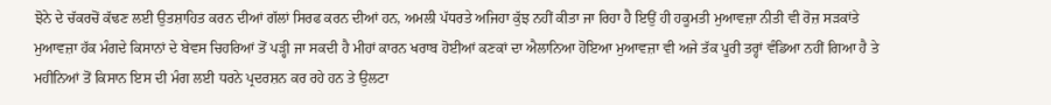ਝੋਨੇ ਦੇ ਚੱਕਰਚੋਂ ਕੱਢਣ ਲਈ ਉਤਸ਼ਾਹਿਤ ਕਰਨ ਦੀਆਂ ਗੱਲਾਂ ਸਿਰਫ ਕਰਨ ਦੀਆਂ ਹਨ, ਅਮਲੀ ਪੱਧਰਤੇ ਅਜਿਹਾ ਕੁੱਝ ਨਹੀਂ ਕੀਤਾ ਜਾ ਰਿਹਾ ਹੈ ਇਉਂ ਹੀ ਹਕੂਮਤੀ ਮੁਆਵਜ਼ਾ ਨੀਤੀ ਵੀ ਰੋਜ਼ ਸੜਕਾਂਤੇ ਮੁਆਵਜ਼ਾ ਹੱਕ ਮੰਗਦੇ ਕਿਸਾਨਾਂ ਦੇ ਬੇਵਸ ਚਿਹਰਿਆਂ ਤੋਂ ਪੜ੍ਹੀ ਜਾ ਸਕਦੀ ਹੈ ਮੀਹਾਂ ਕਾਰਨ ਖਰਾਬ ਹੋਈਆਂ ਕਣਕਾਂ ਦਾ ਐਲਾਨਿਆ ਹੋਇਆ ਮੁਆਵਜ਼ਾ ਵੀ ਅਜੇ ਤੱਕ ਪੂਰੀ ਤਰ੍ਹਾਂ ਵੰਡਿਆ ਨਹੀਂ ਗਿਆ ਹੈ ਤੇ ਮਹੀਨਿਆਂ ਤੋਂ ਕਿਸਾਨ ਇਸ ਦੀ ਮੰਗ ਲਈ ਧਰਨੇ ਪ੍ਰਦਰਸ਼ਨ ਕਰ ਰਹੇ ਹਨ ਤੇ ਉਲਟਾ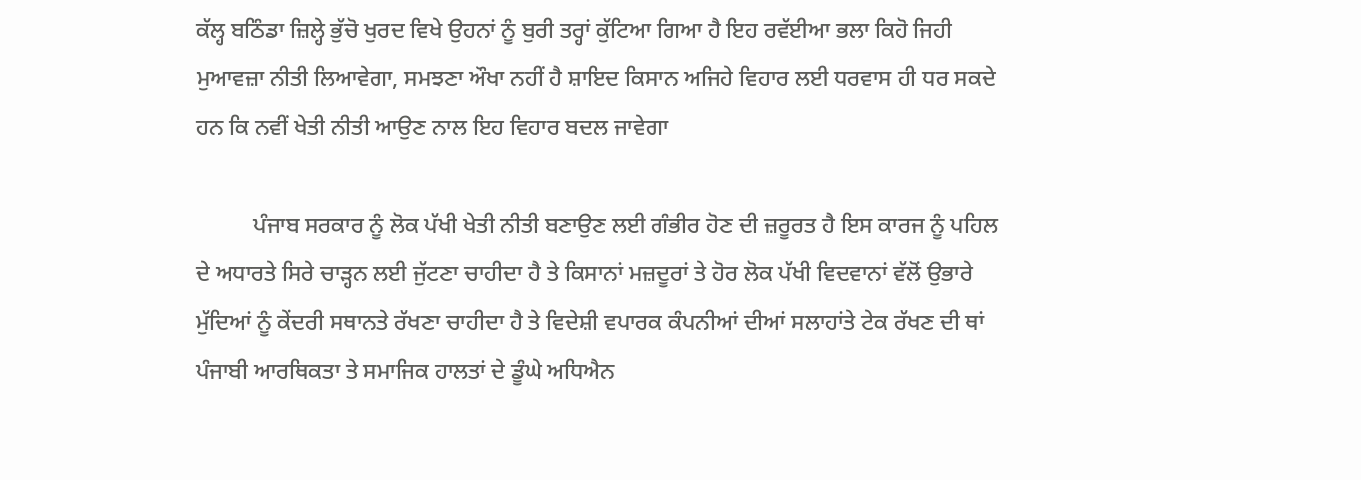ਕੱਲ੍ਹ ਬਠਿੰਡਾ ਜ਼ਿਲ੍ਹੇ ਭੁੱਚੋ ਖੁਰਦ ਵਿਖੇ ਉਹਨਾਂ ਨੂੰ ਬੁਰੀ ਤਰ੍ਹਾਂ ਕੁੱਟਿਆ ਗਿਆ ਹੈ ਇਹ ਰਵੱਈਆ ਭਲਾ ਕਿਹੋ ਜਿਹੀ ਮੁਆਵਜ਼ਾ ਨੀਤੀ ਲਿਆਵੇਗਾ, ਸਮਝਣਾ ਔਖਾ ਨਹੀਂ ਹੈ ਸ਼ਾਇਦ ਕਿਸਾਨ ਅਜਿਹੇ ਵਿਹਾਰ ਲਈ ਧਰਵਾਸ ਹੀ ਧਰ ਸਕਦੇ ਹਨ ਕਿ ਨਵੀਂ ਖੇਤੀ ਨੀਤੀ ਆਉਣ ਨਾਲ ਇਹ ਵਿਹਾਰ ਬਦਲ ਜਾਵੇਗਾ

          ਪੰਜਾਬ ਸਰਕਾਰ ਨੂੰ ਲੋਕ ਪੱਖੀ ਖੇਤੀ ਨੀਤੀ ਬਣਾਉਣ ਲਈ ਗੰਭੀਰ ਹੋਣ ਦੀ ਜ਼ਰੂਰਤ ਹੈ ਇਸ ਕਾਰਜ ਨੂੰ ਪਹਿਲ ਦੇ ਅਧਾਰਤੇ ਸਿਰੇ ਚਾੜ੍ਹਨ ਲਈ ਜੁੱਟਣਾ ਚਾਹੀਦਾ ਹੈ ਤੇ ਕਿਸਾਨਾਂ ਮਜ਼ਦੂਰਾਂ ਤੇ ਹੋਰ ਲੋਕ ਪੱਖੀ ਵਿਦਵਾਨਾਂ ਵੱਲੋਂ ਉਭਾਰੇ ਮੁੱਦਿਆਂ ਨੂੰ ਕੇਂਦਰੀ ਸਥਾਨਤੇ ਰੱਖਣਾ ਚਾਹੀਦਾ ਹੈ ਤੇ ਵਿਦੇਸ਼ੀ ਵਪਾਰਕ ਕੰਪਨੀਆਂ ਦੀਆਂ ਸਲਾਹਾਂਤੇ ਟੇਕ ਰੱਖਣ ਦੀ ਥਾਂ ਪੰਜਾਬੀ ਆਰਥਿਕਤਾ ਤੇ ਸਮਾਜਿਕ ਹਾਲਤਾਂ ਦੇ ਡੂੰਘੇ ਅਧਿਐਨ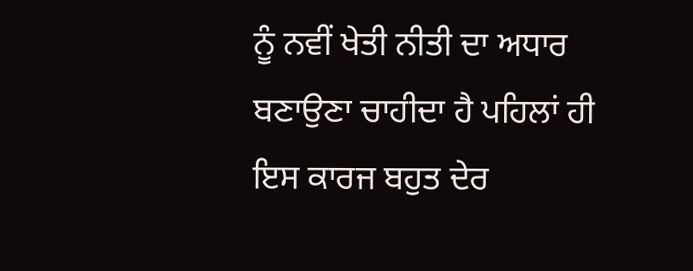ਨੂੰ ਨਵੀਂ ਖੇਤੀ ਨੀਤੀ ਦਾ ਅਧਾਰ ਬਣਾਉਣਾ ਚਾਹੀਦਾ ਹੈ ਪਹਿਲਾਂ ਹੀ ਇਸ ਕਾਰਜ ਬਹੁਤ ਦੇਰ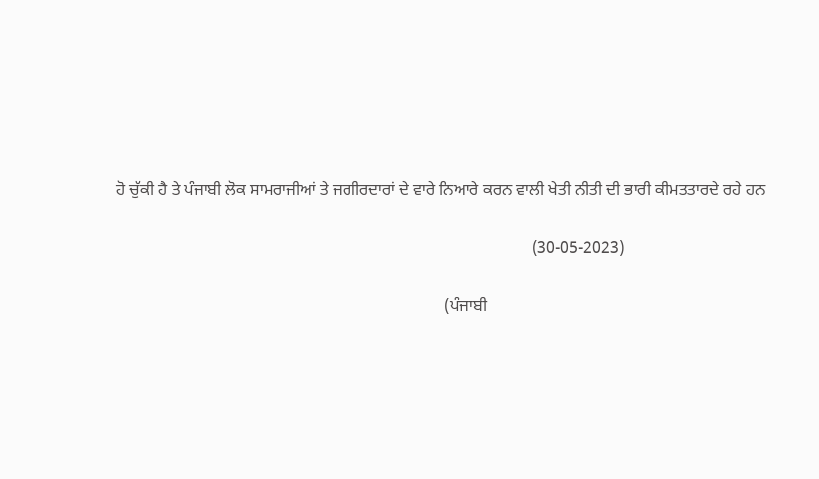ਹੋ ਚੁੱਕੀ ਹੈ ਤੇ ਪੰਜਾਬੀ ਲੋਕ ਸਾਮਰਾਜੀਆਂ ਤੇ ਜਗੀਰਦਾਰਾਂ ਦੇ ਵਾਰੇ ਨਿਆਰੇ ਕਰਨ ਵਾਲੀ ਖੇਤੀ ਨੀਤੀ ਦੀ ਭਾਰੀ ਕੀਮਤਤਾਰਦੇ ਰਹੇ ਹਨ

                                                                                                    (30-05-2023)

                                                                               (ਪੰਜਾਬੀ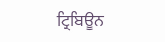ਟ੍ਰਿਬਿਊਨ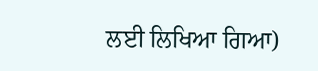ਲਈ ਲਿਖਿਆ ਗਿਆ)